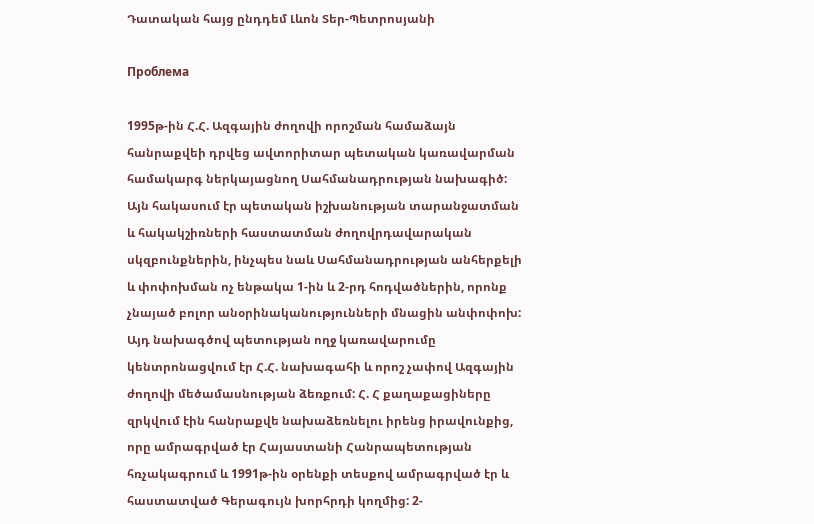Դատական հայց ընդդեմ Լևոն Տեր-Պետրոսյանի

Проблема

1995թ-ին Հ.Հ. Ազգային ժողովի որոշման համաձայն հանրաքվեի դրվեց ավտորիտար պետական կառավարման համակարգ ներկայացնող Սահմանադրության նախագիծ: Այն հակասում էր պետական իշխանության տարանջատման և հակակշիռների հաստատման ժողովրդավարական սկզբունքներին, ինչպես նաև Սահմանադրության անհերքելի և փոփոխման ոչ ենթակա 1-ին և 2-րդ հոդվածներին, որոնք չնայած բոլոր անօրինականությունների մնացին անփոփոխ: Այդ նախագծով պետության ողջ կառավարումը կենտրոնացվում էր Հ.Հ. նախագահի և որոշ չափով Ազգային ժողովի մեծամասնության ձեռքում: Հ. Հ քաղաքացիները զրկվում էին հանրաքվե նախաձեռնելու իրենց իրավունքից, որը ամրագրված էր Հայաստանի Հանրապետության հռչակագրում և 1991թ-ին օրենքի տեսքով ամրագրված էր և հաստատված Գերագույն խորհրդի կողմից: 2-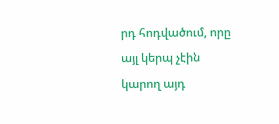րդ հոդվածում, որը այլ կերպ չէին կարող այդ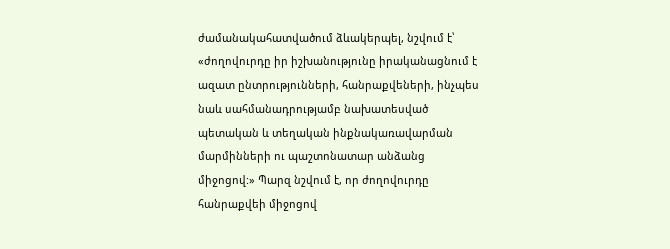ժամանակահատվածում ձևակերպել, նշվում է՝ «ժողովուրդը իր իշխանությունը իրականացնում է ազատ ընտրությունների, հանրաքվեների, ինչպես նաև սահմանադրությամբ նախատեսված պետական և տեղական ինքնակառավարման մարմինների ու պաշտոնատար անձանց միջոցով:» Պարզ նշվում է, որ ժողովուրդը հանրաքվեի միջոցով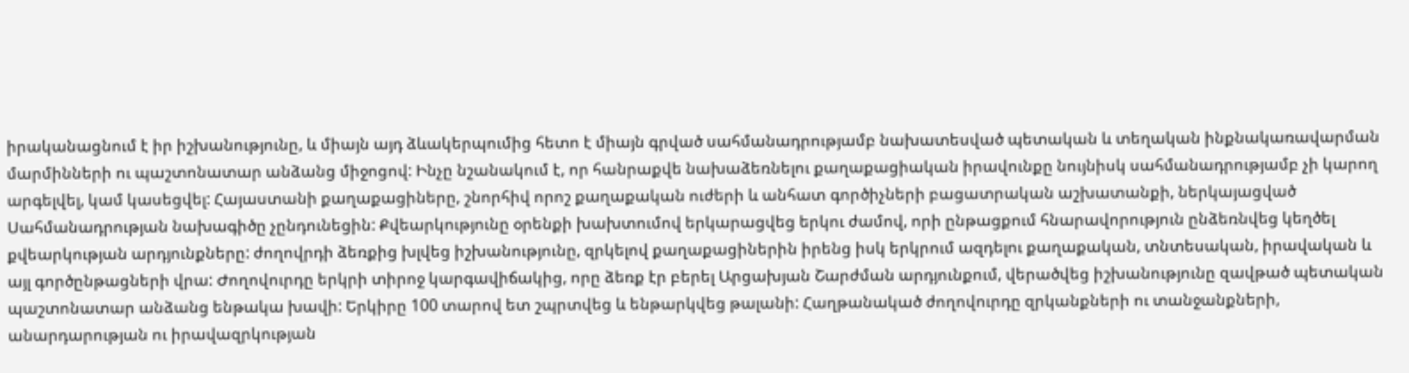իրականացնում է իր իշխանությունը, և միայն այդ ձևակերպումից հետո է միայն գրված սահմանադրությամբ նախատեսված պետական և տեղական ինքնակառավարման մարմինների ու պաշտոնատար անձանց միջոցով: Ինչը նշանակում է, որ հանրաքվե նախաձեռնելու քաղաքացիական իրավունքը նույնիսկ սահմանադրությամբ չի կարող արգելվել, կամ կասեցվել: Հայաստանի քաղաքացիները, շնորհիվ որոշ քաղաքական ուժերի և անհատ գործիչների բացատրական աշխատանքի, ներկայացված Սահմանադրության նախագիծը չընդունեցին: Քվեարկությունը օրենքի խախտումով երկարացվեց երկու ժամով, որի ընթացքում հնարավորություն ընձեռնվեց կեղծել քվեարկության արդյունքները: ժողովրդի ձեռքից խլվեց իշխանությունը, զրկելով քաղաքացիներին իրենց իսկ երկրում ազդելու քաղաքական, տնտեսական, իրավական և այլ գործընթացների վրա: Ժողովուրդը երկրի տիրոջ կարգավիճակից, որը ձեռք էր բերել Արցախյան Շարժման արդյունքում, վերածվեց իշխանությունը զավթած պետական պաշտոնատար անձանց ենթակա խավի: Երկիրը 100 տարով ետ շպրտվեց և ենթարկվեց թալանի: Հաղթանակած ժողովուրդը զրկանքների ու տանջանքների, անարդարության ու իրավազրկության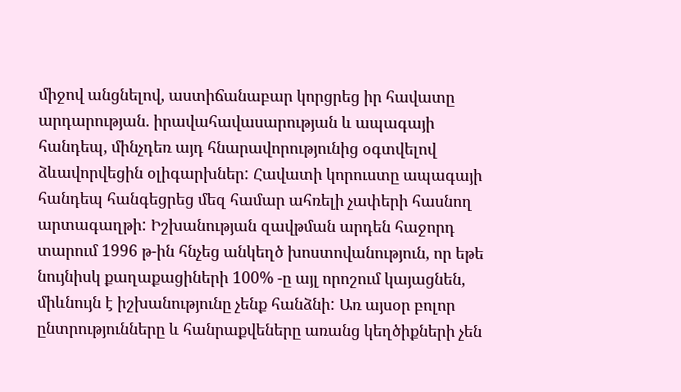միջով անցնելով, աստիճանաբար կորցրեց իր հավատը արդարության. իրավահավասարության և ապագայի հանդեպ, մինչդեռ այդ հնարավորությունից օգտվելով ձևավորվեցին օլիգարխներ: Հավատի կորուստը ապագայի հանդեպ հանգեցրեց մեզ համար ահռելի չափերի հասնող արտագաղթի: Իշխանության զավթման արդեն հաջորդ տարում 1996 թ-ին հնչեց անկեղծ խոստովանություն, որ եթե նույնիսկ քաղաքացիների 100% -ը այլ որոշում կայացնեն, միևնույն է իշխանությունը չենք հանձնի: Առ այսօր բոլոր ընտրությունները և հանրաքվեները առանց կեղծիքների չեն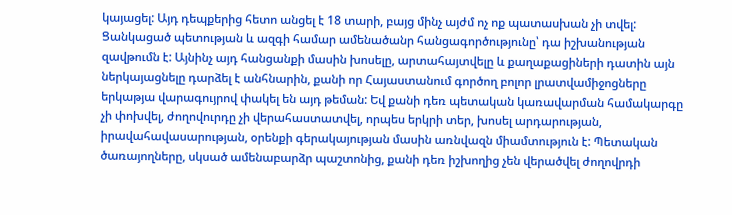կայացել: Այդ դեպքերից հետո անցել է 18 տարի, բայց մինչ այժմ ոչ ոք պատասխան չի տվել: Ցանկացած պետության և ազգի համար ամենածանր հանցագործությունը՝ դա իշխանության զավթումն է: Այնինչ այդ հանցանքի մասին խոսելը, արտահայտվելը և քաղաքացիների դատին այն ներկայացնելը դարձել է անհնարին, քանի որ Հայաստանում գործող բոլոր լրատվամիջոցները երկաթյա վարագույրով փակել են այդ թեման: Եվ քանի դեռ պետական կառավարման համակարգը չի փոխվել, ժողովուրդը չի վերահաստատվել, որպես երկրի տեր, խոսել արդարության, իրավահավասարության, օրենքի գերակայության մասին առնվազն միամտություն է: Պետական ծառայողները, սկսած ամենաբարձր պաշտոնից, քանի դեռ իշխողից չեն վերածվել ժողովրդի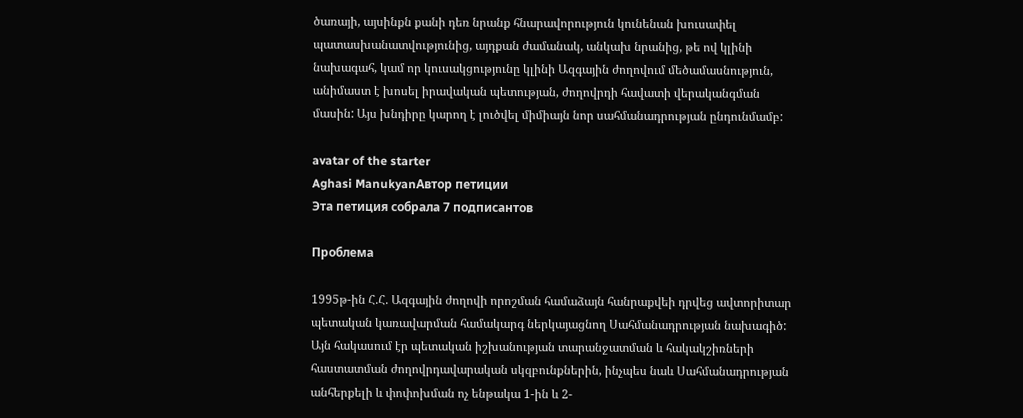ծառայի, այսինքն քանի դեռ նրանք հնարավորություն կունենան խուսափել պատասխանատվությունից, այդքան ժամանակ, անկախ նրանից, թե ով կլինի նախագահ, կամ որ կուսակցությունը կլինի Ազգային ժողովում մեծամասնություն, անիմաստ է խոսել իրավական պետության, ժողովրդի հավատի վերականգման մասին: Այս խնդիրը կարող է լուծվել միմիայն նոր սահմանադրության ընդունմամբ:

avatar of the starter
Aghasi ManukyanАвтор петиции
Эта петиция собрала 7 подписантов

Проблема

1995թ-ին Հ.Հ. Ազգային ժողովի որոշման համաձայն հանրաքվեի դրվեց ավտորիտար պետական կառավարման համակարգ ներկայացնող Սահմանադրության նախագիծ: Այն հակասում էր պետական իշխանության տարանջատման և հակակշիռների հաստատման ժողովրդավարական սկզբունքներին, ինչպես նաև Սահմանադրության անհերքելի և փոփոխման ոչ ենթակա 1-ին և 2-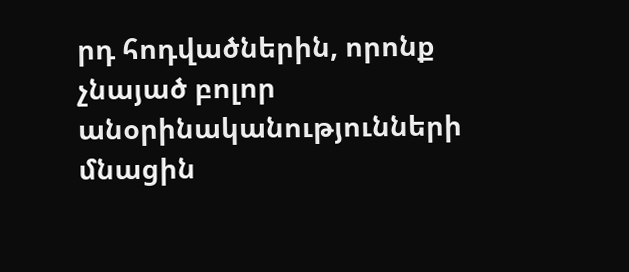րդ հոդվածներին, որոնք չնայած բոլոր անօրինականությունների մնացին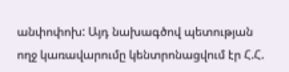անփոփոխ: Այդ նախագծով պետության ողջ կառավարումը կենտրոնացվում էր Հ.Հ.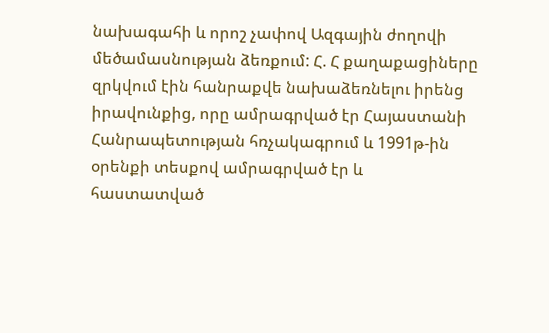նախագահի և որոշ չափով Ազգային ժողովի մեծամասնության ձեռքում: Հ. Հ քաղաքացիները զրկվում էին հանրաքվե նախաձեռնելու իրենց իրավունքից, որը ամրագրված էր Հայաստանի Հանրապետության հռչակագրում և 1991թ-ին օրենքի տեսքով ամրագրված էր և հաստատված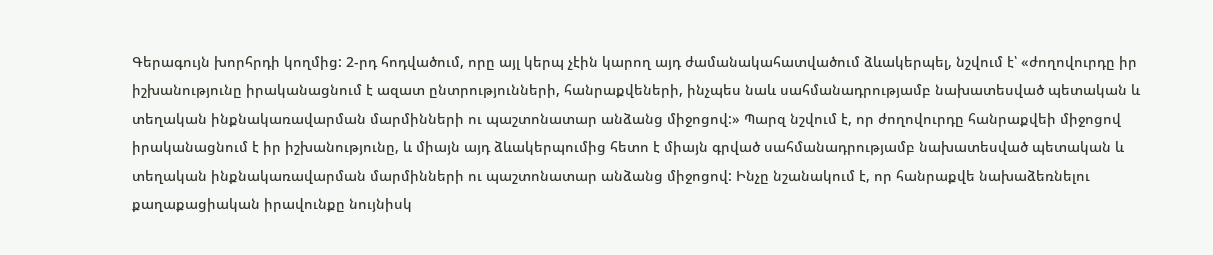Գերագույն խորհրդի կողմից: 2-րդ հոդվածում, որը այլ կերպ չէին կարող այդ ժամանակահատվածում ձևակերպել, նշվում է՝ «ժողովուրդը իր իշխանությունը իրականացնում է ազատ ընտրությունների, հանրաքվեների, ինչպես նաև սահմանադրությամբ նախատեսված պետական և տեղական ինքնակառավարման մարմինների ու պաշտոնատար անձանց միջոցով:» Պարզ նշվում է, որ ժողովուրդը հանրաքվեի միջոցով իրականացնում է իր իշխանությունը, և միայն այդ ձևակերպումից հետո է միայն գրված սահմանադրությամբ նախատեսված պետական և տեղական ինքնակառավարման մարմինների ու պաշտոնատար անձանց միջոցով: Ինչը նշանակում է, որ հանրաքվե նախաձեռնելու քաղաքացիական իրավունքը նույնիսկ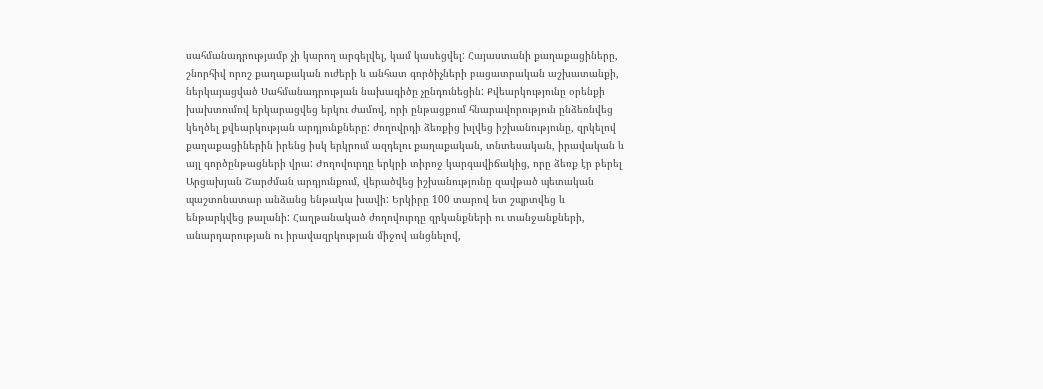սահմանադրությամբ չի կարող արգելվել, կամ կասեցվել: Հայաստանի քաղաքացիները, շնորհիվ որոշ քաղաքական ուժերի և անհատ գործիչների բացատրական աշխատանքի, ներկայացված Սահմանադրության նախագիծը չընդունեցին: Քվեարկությունը օրենքի խախտումով երկարացվեց երկու ժամով, որի ընթացքում հնարավորություն ընձեռնվեց կեղծել քվեարկության արդյունքները: ժողովրդի ձեռքից խլվեց իշխանությունը, զրկելով քաղաքացիներին իրենց իսկ երկրում ազդելու քաղաքական, տնտեսական, իրավական և այլ գործընթացների վրա: Ժողովուրդը երկրի տիրոջ կարգավիճակից, որը ձեռք էր բերել Արցախյան Շարժման արդյունքում, վերածվեց իշխանությունը զավթած պետական պաշտոնատար անձանց ենթակա խավի: Երկիրը 100 տարով ետ շպրտվեց և ենթարկվեց թալանի: Հաղթանակած ժողովուրդը զրկանքների ու տանջանքների, անարդարության ու իրավազրկության միջով անցնելով,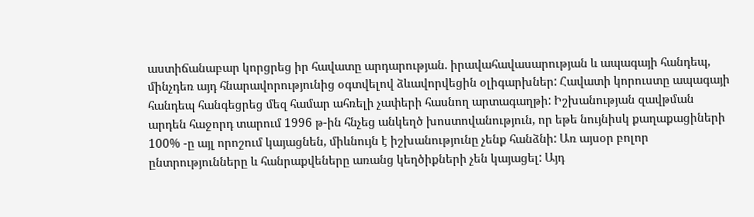աստիճանաբար կորցրեց իր հավատը արդարության. իրավահավասարության և ապագայի հանդեպ, մինչդեռ այդ հնարավորությունից օգտվելով ձևավորվեցին օլիգարխներ: Հավատի կորուստը ապագայի հանդեպ հանգեցրեց մեզ համար ահռելի չափերի հասնող արտագաղթի: Իշխանության զավթման արդեն հաջորդ տարում 1996 թ-ին հնչեց անկեղծ խոստովանություն, որ եթե նույնիսկ քաղաքացիների 100% -ը այլ որոշում կայացնեն, միևնույն է իշխանությունը չենք հանձնի: Առ այսօր բոլոր ընտրությունները և հանրաքվեները առանց կեղծիքների չեն կայացել: Այդ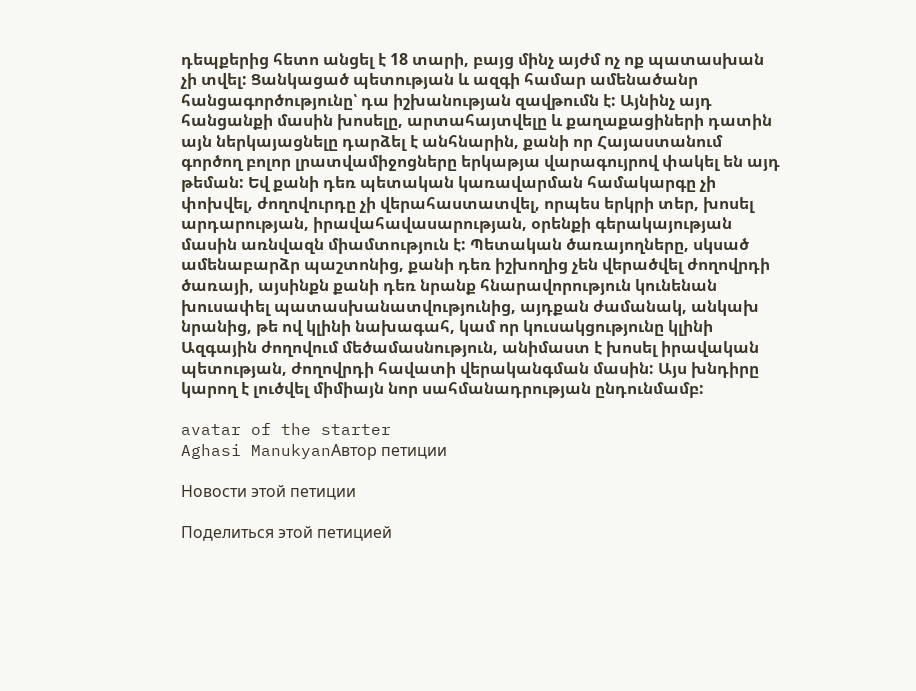դեպքերից հետո անցել է 18 տարի, բայց մինչ այժմ ոչ ոք պատասխան չի տվել: Ցանկացած պետության և ազգի համար ամենածանր հանցագործությունը՝ դա իշխանության զավթումն է: Այնինչ այդ հանցանքի մասին խոսելը, արտահայտվելը և քաղաքացիների դատին այն ներկայացնելը դարձել է անհնարին, քանի որ Հայաստանում գործող բոլոր լրատվամիջոցները երկաթյա վարագույրով փակել են այդ թեման: Եվ քանի դեռ պետական կառավարման համակարգը չի փոխվել, ժողովուրդը չի վերահաստատվել, որպես երկրի տեր, խոսել արդարության, իրավահավասարության, օրենքի գերակայության մասին առնվազն միամտություն է: Պետական ծառայողները, սկսած ամենաբարձր պաշտոնից, քանի դեռ իշխողից չեն վերածվել ժողովրդի ծառայի, այսինքն քանի դեռ նրանք հնարավորություն կունենան խուսափել պատասխանատվությունից, այդքան ժամանակ, անկախ նրանից, թե ով կլինի նախագահ, կամ որ կուսակցությունը կլինի Ազգային ժողովում մեծամասնություն, անիմաստ է խոսել իրավական պետության, ժողովրդի հավատի վերականգման մասին: Այս խնդիրը կարող է լուծվել միմիայն նոր սահմանադրության ընդունմամբ:

avatar of the starter
Aghasi ManukyanАвтор петиции

Новости этой петиции

Поделиться этой петицией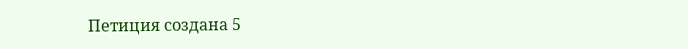Петиция создана 5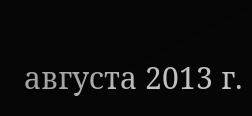августа 2013 г.